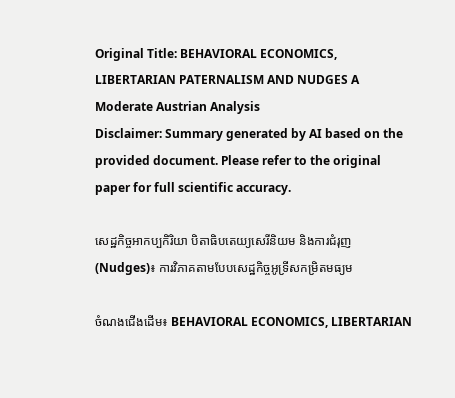Original Title: BEHAVIORAL ECONOMICS, LIBERTARIAN PATERNALISM AND NUDGES A Moderate Austrian Analysis
Disclaimer: Summary generated by AI based on the provided document. Please refer to the original paper for full scientific accuracy.

សេដ្ឋកិច្ចអាកប្បកិរិយា បិតាធិបតេយ្យសេរីនិយម និងការជំរុញ (Nudges)៖ ការវិភាគតាមបែបសេដ្ឋកិច្ចអូទ្រីសកម្រិតមធ្យម

ចំណងជើងដើម៖ BEHAVIORAL ECONOMICS, LIBERTARIAN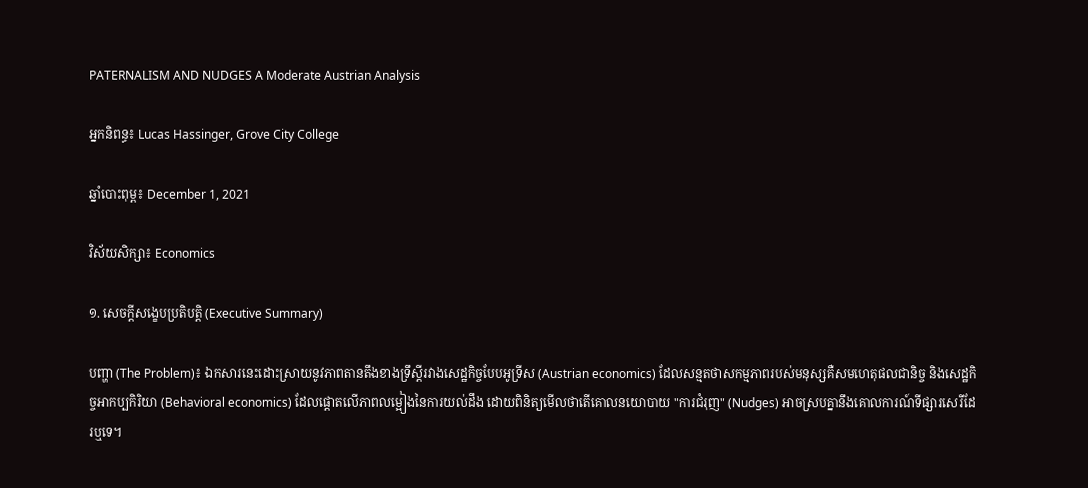PATERNALISM AND NUDGES A Moderate Austrian Analysis

អ្នកនិពន្ធ៖ Lucas Hassinger, Grove City College

ឆ្នាំបោះពុម្ព៖ December 1, 2021

វិស័យសិក្សា៖ Economics

១. សេចក្តីសង្ខេបប្រតិបត្តិ (Executive Summary)

បញ្ហា (The Problem)៖ ឯកសារនេះដោះស្រាយនូវភាពតានតឹងខាងទ្រឹស្តីរវាងសេដ្ឋកិច្ចបែបអូទ្រីស (Austrian economics) ដែលសន្មតថាសកម្មភាពរបស់មនុស្សគឺសមហេតុផលជានិច្ច និងសេដ្ឋកិច្ចអាកប្បកិរិយា (Behavioral economics) ដែលផ្តោតលើភាពលម្អៀងនៃការយល់ដឹង ដោយពិនិត្យមើលថាតើគោលនយោបាយ "ការជំរុញ" (Nudges) អាចស្របគ្នានឹងគោលការណ៍ទីផ្សារសេរីដែរឬទេ។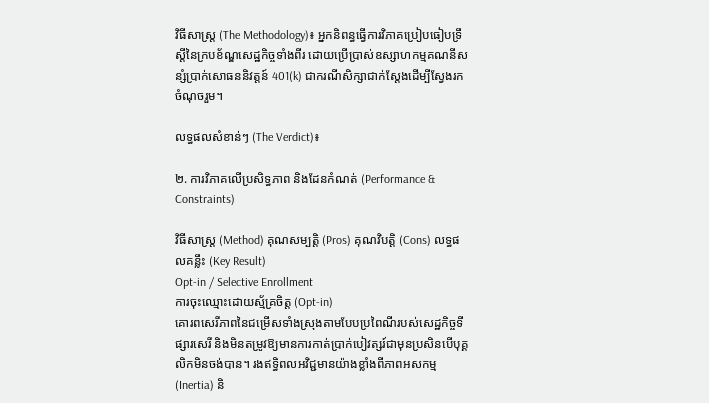វិធីសាស្ត្រ (The Methodology)៖ អ្នកនិពន្ធធ្វើការវិភាគប្រៀបធៀបទ្រឹស្តីនៃក្របខ័ណ្ឌសេដ្ឋកិច្ចទាំងពីរ ដោយប្រើប្រាស់ឧស្សាហកម្មគណនីសន្សំប្រាក់សោធននិវត្តន៍ 401(k) ជាករណីសិក្សាជាក់ស្តែងដើម្បីស្វែងរកចំណុចរួម។

លទ្ធផលសំខាន់ៗ (The Verdict)៖

២. ការវិភាគលើប្រសិទ្ធភាព និងដែនកំណត់ (Performance & Constraints)

វិធីសាស្ត្រ (Method) គុណសម្បត្តិ (Pros) គុណវិបត្តិ (Cons) លទ្ធផលគន្លឹះ (Key Result)
Opt-in / Selective Enrollment
ការចុះឈ្មោះដោយស្ម័គ្រចិត្ត (Opt-in)
គោរពសេរីភាពនៃជម្រើសទាំងស្រុងតាមបែបប្រពៃណីរបស់សេដ្ឋកិច្ចទីផ្សារសេរី និងមិនតម្រូវឱ្យមានការកាត់ប្រាក់បៀវត្សរ៍ជាមុនប្រសិនបើបុគ្គលិកមិនចង់បាន។ រងឥទ្ធិពលអវិជ្ជមានយ៉ាងខ្លាំងពីភាពអសកម្ម (Inertia) និ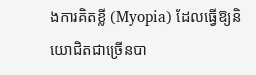ងការគិតខ្លី (Myopia) ដែលធ្វើឱ្យនិយោជិតជាច្រើនបា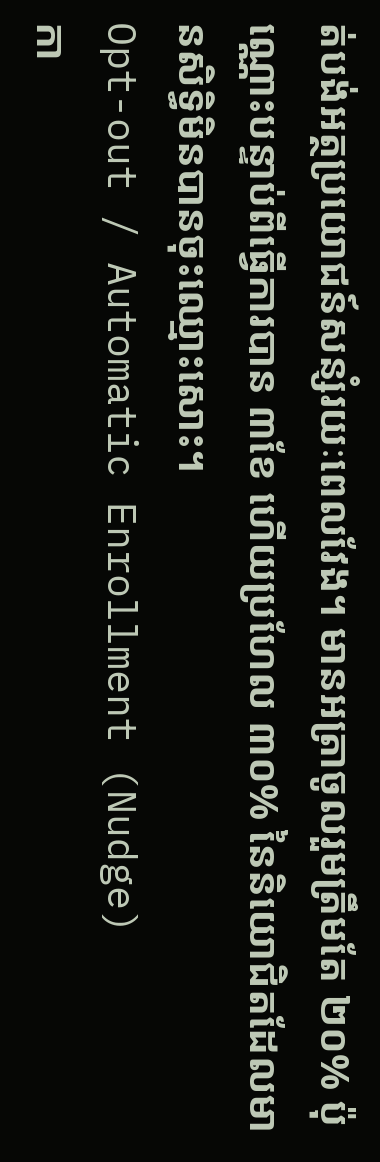ត់បង់អត្ថប្រយោជន៍សន្សំរយៈពេលវែង។ មានអត្រាចូលរួមត្រឹមតែ ២០% ប៉ុណ្ណោះបន្ទាប់ពីធ្វើការបាន ៣ខែ ហើយប្រហែល ៣០% នៃនិយោជិតដែលមានសិទ្ធិមិនបានចុះឈ្មោះសោះ។
Opt-out / Automatic Enrollment (Nudge)
កា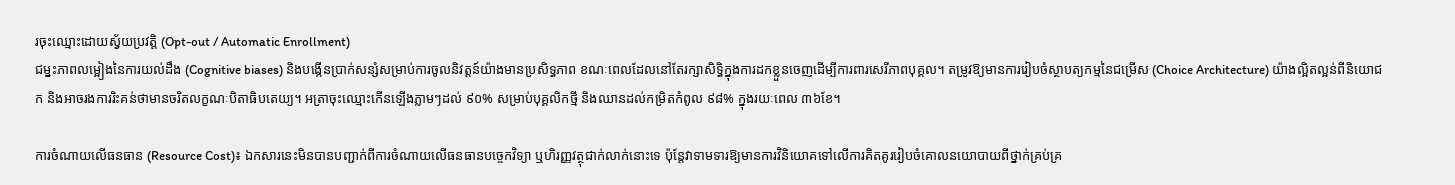រចុះឈ្មោះដោយស្វ័យប្រវត្តិ (Opt-out / Automatic Enrollment)
ជម្នះភាពលម្អៀងនៃការយល់ដឹង (Cognitive biases) និងបង្កើនប្រាក់សន្សំសម្រាប់ការចូលនិវត្តន៍យ៉ាងមានប្រសិទ្ធភាព ខណៈពេលដែលនៅតែរក្សាសិទ្ធិក្នុងការដកខ្លួនចេញដើម្បីការពារសេរីភាពបុគ្គល។ តម្រូវឱ្យមានការរៀបចំស្ថាបត្យកម្មនៃជម្រើស (Choice Architecture) យ៉ាងល្អិតល្អន់ពីនិយោជក និងអាចរងការរិះគន់ថាមានចរិតលក្ខណៈបិតាធិបតេយ្យ។ អត្រាចុះឈ្មោះកើនឡើងភ្លាមៗដល់ ៩០% សម្រាប់បុគ្គលិកថ្មី និងឈានដល់កម្រិតកំពូល ៩៨% ក្នុងរយៈពេល ៣៦ខែ។

ការចំណាយលើធនធាន (Resource Cost)៖ ឯកសារនេះមិនបានបញ្ជាក់ពីការចំណាយលើធនធានបច្ចេកវិទ្យា ឬហិរញ្ញវត្ថុជាក់លាក់នោះទេ ប៉ុន្តែវាទាមទារឱ្យមានការវិនិយោគទៅលើការគិតគូររៀបចំគោលនយោបាយពីថ្នាក់គ្រប់គ្រ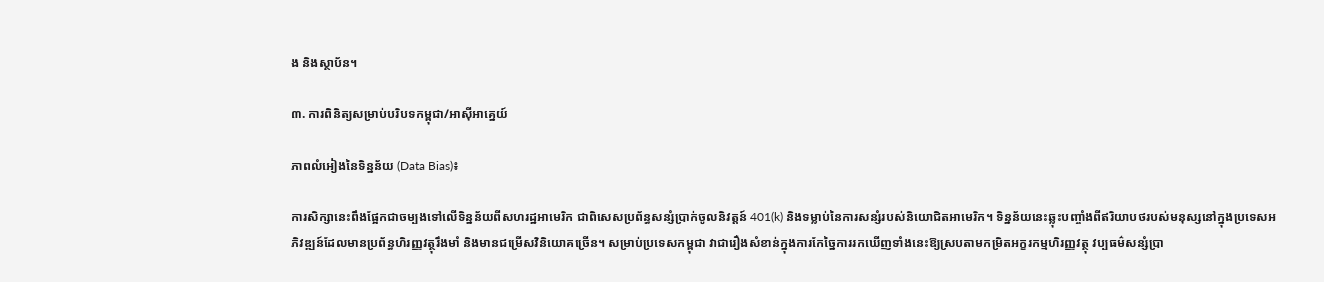ង និងស្ថាប័ន។

៣. ការពិនិត្យសម្រាប់បរិបទកម្ពុជា/អាស៊ីអាគ្នេយ៍

ភាពលំអៀងនៃទិន្នន័យ (Data Bias)៖

ការសិក្សានេះពឹងផ្អែកជាចម្បងទៅលើទិន្នន័យពីសហរដ្ឋអាមេរិក ជាពិសេសប្រព័ន្ធសន្សំប្រាក់ចូលនិវត្តន៍ 401(k) និងទម្លាប់នៃការសន្សំរបស់និយោជិតអាមេរិក។ ទិន្នន័យនេះឆ្លុះបញ្ចាំងពីឥរិយាបថរបស់មនុស្សនៅក្នុងប្រទេសអភិវឌ្ឍន៍ដែលមានប្រព័ន្ធហិរញ្ញវត្ថុរឹងមាំ និងមានជម្រើសវិនិយោគច្រើន។ សម្រាប់ប្រទេសកម្ពុជា វាជារឿងសំខាន់ក្នុងការកែច្នៃការរកឃើញទាំងនេះឱ្យស្របតាមកម្រិតអក្ខរកម្មហិរញ្ញវត្ថុ វប្បធម៌សន្សំប្រា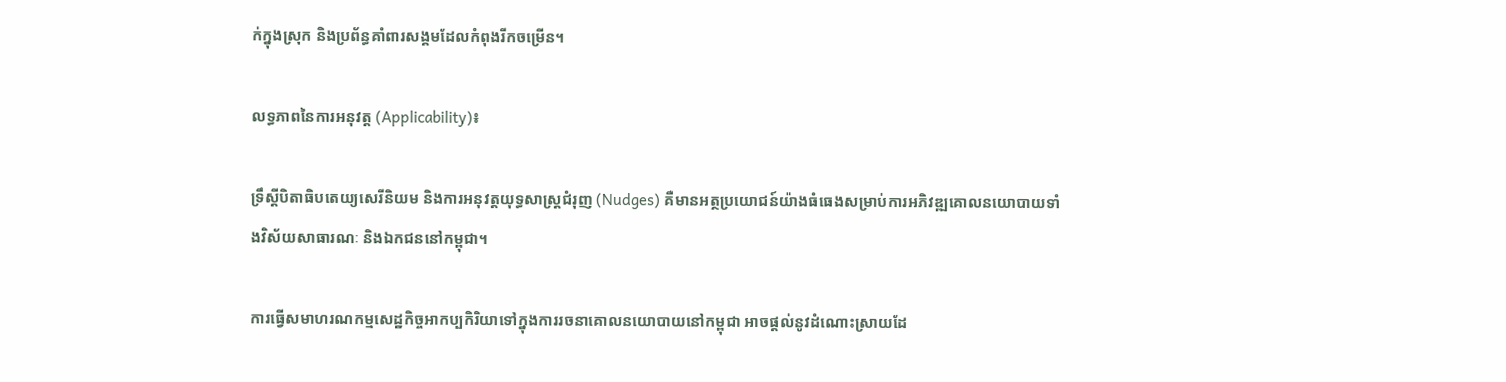ក់ក្នុងស្រុក និងប្រព័ន្ធគាំពារសង្គមដែលកំពុងរីកចម្រើន។

លទ្ធភាពនៃការអនុវត្ត (Applicability)៖

ទ្រឹស្តីបិតាធិបតេយ្យសេរីនិយម និងការអនុវត្តយុទ្ធសាស្ត្រជំរុញ (Nudges) គឺមានអត្ថប្រយោជន៍យ៉ាងធំធេងសម្រាប់ការអភិវឌ្ឍគោលនយោបាយទាំងវិស័យសាធារណៈ និងឯកជននៅកម្ពុជា។

ការធ្វើសមាហរណកម្មសេដ្ឋកិច្ចអាកប្បកិរិយាទៅក្នុងការរចនាគោលនយោបាយនៅកម្ពុជា អាចផ្តល់នូវដំណោះស្រាយដែ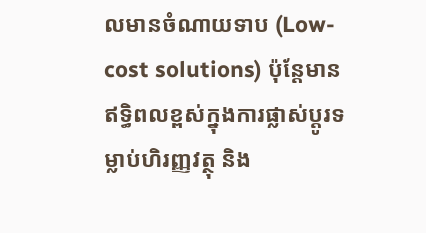លមានចំណាយទាប (Low-cost solutions) ប៉ុន្តែមានឥទ្ធិពលខ្ពស់ក្នុងការផ្លាស់ប្តូរទម្លាប់ហិរញ្ញវត្ថុ និង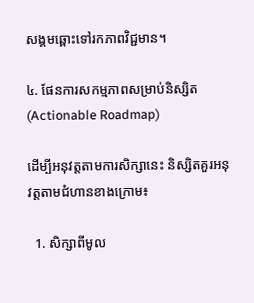សង្គមឆ្ពោះទៅរកភាពវិជ្ជមាន។

៤. ផែនការសកម្មភាពសម្រាប់និស្សិត (Actionable Roadmap)

ដើម្បីអនុវត្តតាមការសិក្សានេះ និស្សិតគួរអនុវត្តតាមជំហានខាងក្រោម៖

  1. សិក្សាពីមូល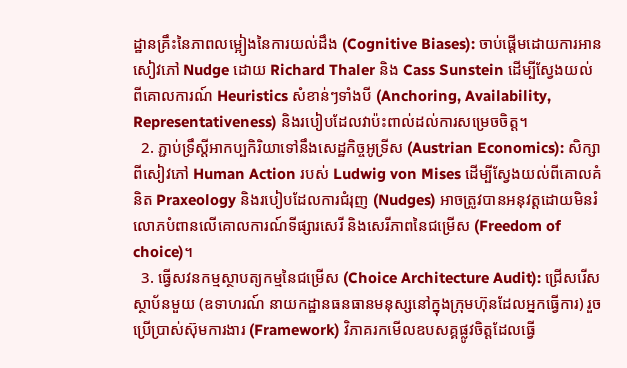ដ្ឋានគ្រឹះនៃភាពលម្អៀងនៃការយល់ដឹង (Cognitive Biases): ចាប់ផ្តើមដោយការអានសៀវភៅ Nudge ដោយ Richard Thaler និង Cass Sunstein ដើម្បីស្វែងយល់ពីគោលការណ៍ Heuristics សំខាន់ៗទាំងបី (Anchoring, Availability, Representativeness) និងរបៀបដែលវាប៉ះពាល់ដល់ការសម្រេចចិត្ត។
  2. ភ្ជាប់ទ្រឹស្តីអាកប្បកិរិយាទៅនឹងសេដ្ឋកិច្ចអូទ្រីស (Austrian Economics): សិក្សាពីសៀវភៅ Human Action របស់ Ludwig von Mises ដើម្បីស្វែងយល់ពីគោលគំនិត Praxeology និងរបៀបដែលការជំរុញ (Nudges) អាចត្រូវបានអនុវត្តដោយមិនរំលោភបំពានលើគោលការណ៍ទីផ្សារសេរី និងសេរីភាពនៃជម្រើស (Freedom of choice)។
  3. ធ្វើសវនកម្មស្ថាបត្យកម្មនៃជម្រើស (Choice Architecture Audit): ជ្រើសរើសស្ថាប័នមួយ (ឧទាហរណ៍ នាយកដ្ឋានធនធានមនុស្សនៅក្នុងក្រុមហ៊ុនដែលអ្នកធ្វើការ) រួចប្រើប្រាស់ស៊ុមការងារ (Framework) វិភាគរកមើលឧបសគ្គផ្លូវចិត្តដែលធ្វើ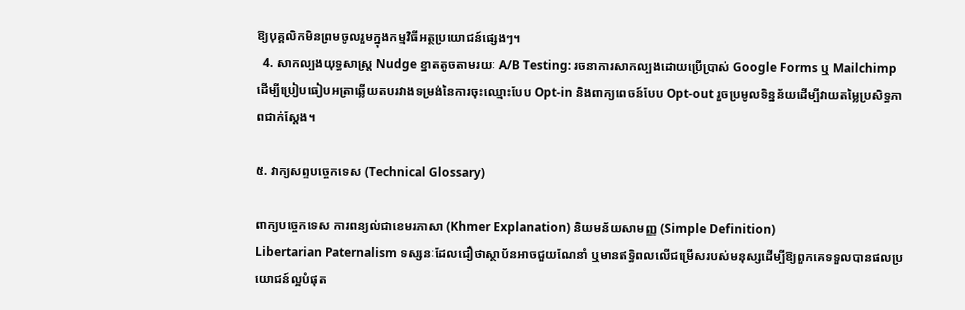ឱ្យបុគ្គលិកមិនព្រមចូលរួមក្នុងកម្មវិធីអត្ថប្រយោជន៍ផ្សេងៗ។
  4. សាកល្បងយុទ្ធសាស្ត្រ Nudge ខ្នាតតូចតាមរយៈ A/B Testing: រចនាការសាកល្បងដោយប្រើប្រាស់ Google Forms ឬ Mailchimp ដើម្បីប្រៀបធៀបអត្រាឆ្លើយតបរវាងទម្រង់នៃការចុះឈ្មោះបែប Opt-in និងពាក្យពេចន៍បែប Opt-out រួចប្រមូលទិន្នន័យដើម្បីវាយតម្លៃប្រសិទ្ធភាពជាក់ស្តែង។

៥. វាក្យសព្ទបច្ចេកទេស (Technical Glossary)

ពាក្យបច្ចេកទេស ការពន្យល់ជាខេមរភាសា (Khmer Explanation) និយមន័យសាមញ្ញ (Simple Definition)
Libertarian Paternalism ទស្សនៈដែលជឿថាស្ថាប័នអាចជួយណែនាំ ឬមានឥទ្ធិពលលើជម្រើសរបស់មនុស្សដើម្បីឱ្យពួកគេទទួលបានផលប្រយោជន៍ល្អបំផុត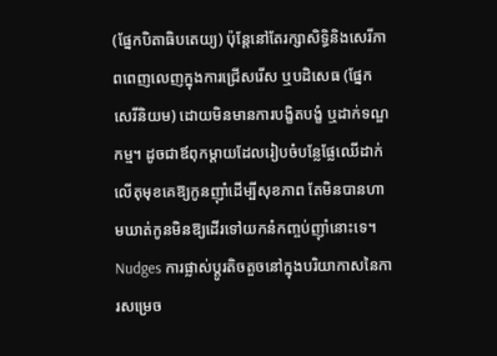(ផ្នែកបិតាធិបតេយ្យ) ប៉ុន្តែនៅតែរក្សាសិទ្ធិនិងសេរីភាពពេញលេញក្នុងការជ្រើសរើស ឬបដិសេធ (ផ្នែកសេរីនិយម) ដោយមិនមានការបង្ខិតបង្ខំ ឬដាក់ទណ្ឌកម្ម។ ដូចជាឪពុកម្តាយដែលរៀបចំបន្លែផ្លែឈើដាក់លើតុមុខគេឱ្យកូនញ៉ាំដើម្បីសុខភាព តែមិនបានហាមឃាត់កូនមិនឱ្យដើរទៅយកនំកញ្ចប់ញ៉ាំនោះទេ។
Nudges ការផ្លាស់ប្តូរតិចតួចនៅក្នុងបរិយាកាសនៃការសម្រេច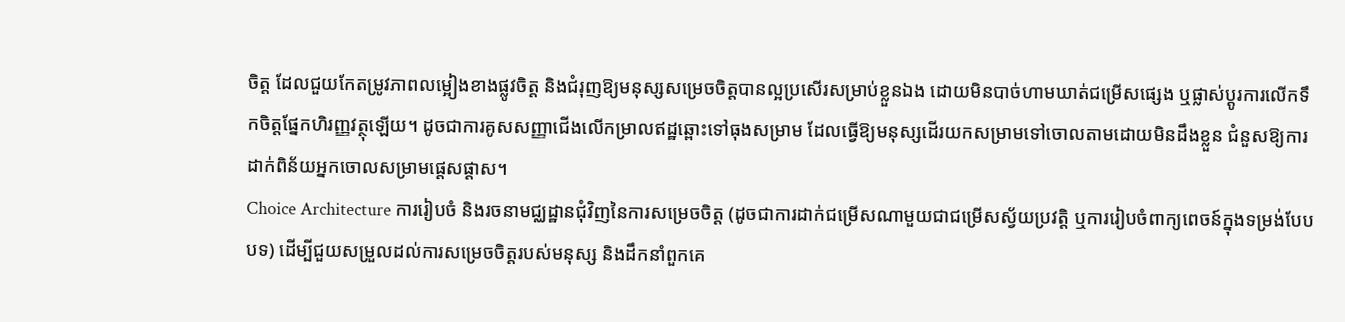ចិត្ត ដែលជួយកែតម្រូវភាពលម្អៀងខាងផ្លូវចិត្ត និងជំរុញឱ្យមនុស្សសម្រេចចិត្តបានល្អប្រសើរសម្រាប់ខ្លួនឯង ដោយមិនបាច់ហាមឃាត់ជម្រើសផ្សេង ឬផ្លាស់ប្តូរការលើកទឹកចិត្តផ្នែកហិរញ្ញវត្ថុឡើយ។ ដូចជាការគូសសញ្ញាជើងលើកម្រាលឥដ្ឋឆ្ពោះទៅធុងសម្រាម ដែលធ្វើឱ្យមនុស្សដើរយកសម្រាមទៅចោលតាមដោយមិនដឹងខ្លួន ជំនួសឱ្យការដាក់ពិន័យអ្នកចោលសម្រាមផ្តេសផ្តាស។
Choice Architecture ការរៀបចំ និងរចនាមជ្ឈដ្ឋានជុំវិញនៃការសម្រេចចិត្ត (ដូចជាការដាក់ជម្រើសណាមួយជាជម្រើសស្វ័យប្រវត្តិ ឬការរៀបចំពាក្យពេចន៍ក្នុងទម្រង់បែបបទ) ដើម្បីជួយសម្រួលដល់ការសម្រេចចិត្តរបស់មនុស្ស និងដឹកនាំពួកគេ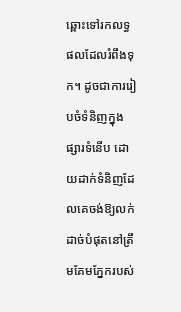ឆ្ពោះទៅរកលទ្ធផលដែលរំពឹងទុក។ ដូចជាការរៀបចំទំនិញក្នុងផ្សារទំនើប ដោយដាក់ទំនិញដែលគេចង់ឱ្យលក់ដាច់បំផុតនៅត្រឹមគែមភ្នែករបស់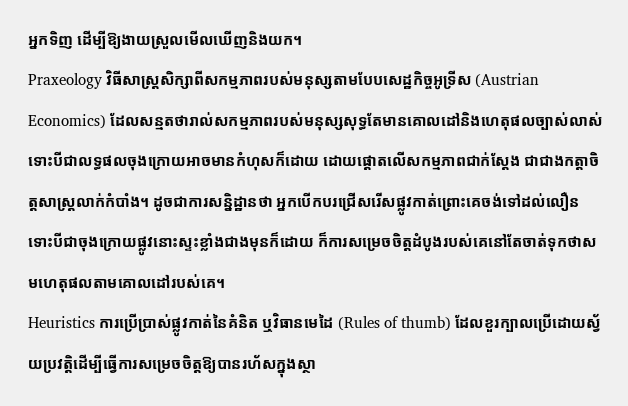អ្នកទិញ ដើម្បីឱ្យងាយស្រួលមើលឃើញនិងយក។
Praxeology វិធីសាស្ត្រសិក្សាពីសកម្មភាពរបស់មនុស្សតាមបែបសេដ្ឋកិច្ចអូទ្រីស (Austrian Economics) ដែលសន្មតថារាល់សកម្មភាពរបស់មនុស្សសុទ្ធតែមានគោលដៅនិងហេតុផលច្បាស់លាស់ ទោះបីជាលទ្ធផលចុងក្រោយអាចមានកំហុសក៏ដោយ ដោយផ្តោតលើសកម្មភាពជាក់ស្តែង ជាជាងកត្តាចិត្តសាស្ត្រលាក់កំបាំង។ ដូចជាការសន្និដ្ឋានថា អ្នកបើកបរជ្រើសរើសផ្លូវកាត់ព្រោះគេចង់ទៅដល់លឿន ទោះបីជាចុងក្រោយផ្លូវនោះស្ទះខ្លាំងជាងមុនក៏ដោយ ក៏ការសម្រេចចិត្តដំបូងរបស់គេនៅតែចាត់ទុកថាសមហេតុផលតាមគោលដៅរបស់គេ។
Heuristics ការប្រើប្រាស់ផ្លូវកាត់នៃគំនិត ឬវិធានមេដៃ (Rules of thumb) ដែលខួរក្បាលប្រើដោយស្វ័យប្រវត្តិដើម្បីធ្វើការសម្រេចចិត្តឱ្យបានរហ័សក្នុងស្ថា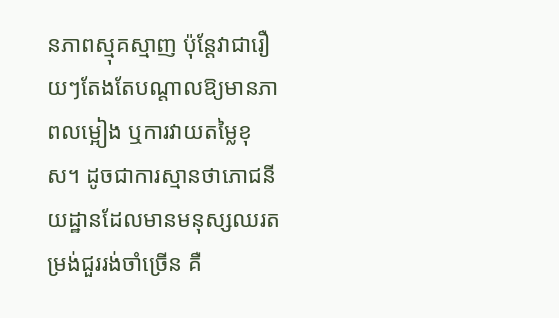នភាពស្មុគស្មាញ ប៉ុន្តែវាជារឿយៗតែងតែបណ្តាលឱ្យមានភាពលម្អៀង ឬការវាយតម្លៃខុស។ ដូចជាការស្មានថាភោជនីយដ្ឋានដែលមានមនុស្សឈរតម្រង់ជួររង់ចាំច្រើន គឺ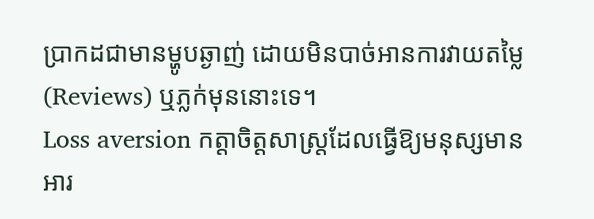ប្រាកដជាមានម្ហូបឆ្ងាញ់ ដោយមិនបាច់អានការវាយតម្លៃ (Reviews) ឬភ្លក់មុននោះទេ។
Loss aversion កត្តាចិត្តសាស្ត្រដែលធ្វើឱ្យមនុស្សមានអារ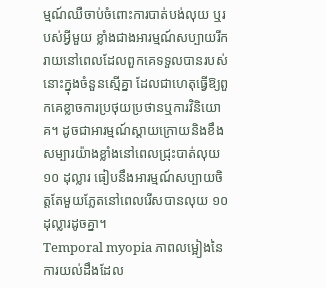ម្មណ៍ឈឺចាប់ចំពោះការបាត់បង់លុយ ឬរបស់អ្វីមួយ ខ្លាំងជាងអារម្មណ៍សប្បាយរីករាយនៅពេលដែលពួកគេទទួលបានរបស់នោះក្នុងចំនួនស្មើគ្នា ដែលជាហេតុធ្វើឱ្យពួកគេខ្លាចការប្រថុយប្រថានឬការវិនិយោគ។ ដូចជាអារម្មណ៍ស្តាយក្រោយនិងខឹងសម្បារយ៉ាងខ្លាំងនៅពេលជ្រុះបាត់លុយ ១០ ដុល្លារ ធៀបនឹងអារម្មណ៍សប្បាយចិត្តតែមួយភ្លែតនៅពេលរើសបានលុយ ១០ ដុល្លារដូចគ្នា។
Temporal myopia ភាពលម្អៀងនៃការយល់ដឹងដែល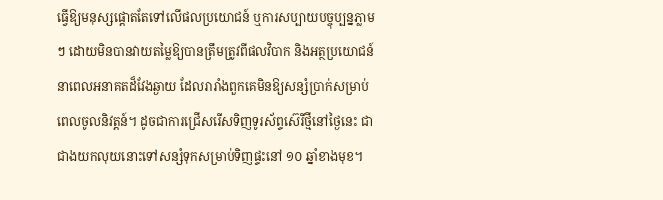ធ្វើឱ្យមនុស្សផ្តោតតែទៅលើផលប្រយោជន៍ ឬការសប្បាយបច្ចុប្បន្នភ្លាមៗ ដោយមិនបានវាយតម្លៃឱ្យបានត្រឹមត្រូវពីផលវិបាក និងអត្ថប្រយោជន៍នាពេលអនាគតដ៏វែងឆ្ងាយ ដែលរារាំងពួកគេមិនឱ្យសន្សំប្រាក់សម្រាប់ពេលចូលនិវត្តន៍។ ដូចជាការជ្រើសរើសទិញទូរស័ព្ទស៊េរីថ្មីនៅថ្ងៃនេះ ជាជាងយកលុយនោះទៅសន្សំទុកសម្រាប់ទិញផ្ទះនៅ ១០ ឆ្នាំខាងមុខ។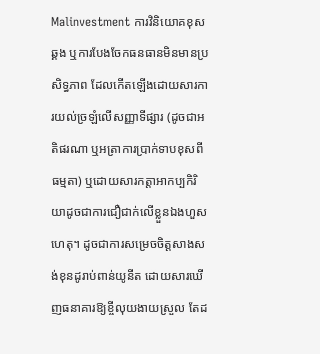Malinvestment ការវិនិយោគខុសឆ្គង ឬការបែងចែកធនធានមិនមានប្រសិទ្ធភាព ដែលកើតឡើងដោយសារការយល់ច្រឡំលើសញ្ញាទីផ្សារ (ដូចជាអតិផរណា ឬអត្រាការប្រាក់ទាបខុសពីធម្មតា) ឬដោយសារកត្តាអាកប្បកិរិយាដូចជាការជឿជាក់លើខ្លួនឯងហួសហេតុ។ ដូចជាការសម្រេចចិត្តសាងសង់ខុនដូរាប់ពាន់យូនីត ដោយសារឃើញធនាគារឱ្យខ្ចីលុយងាយស្រួល តែដ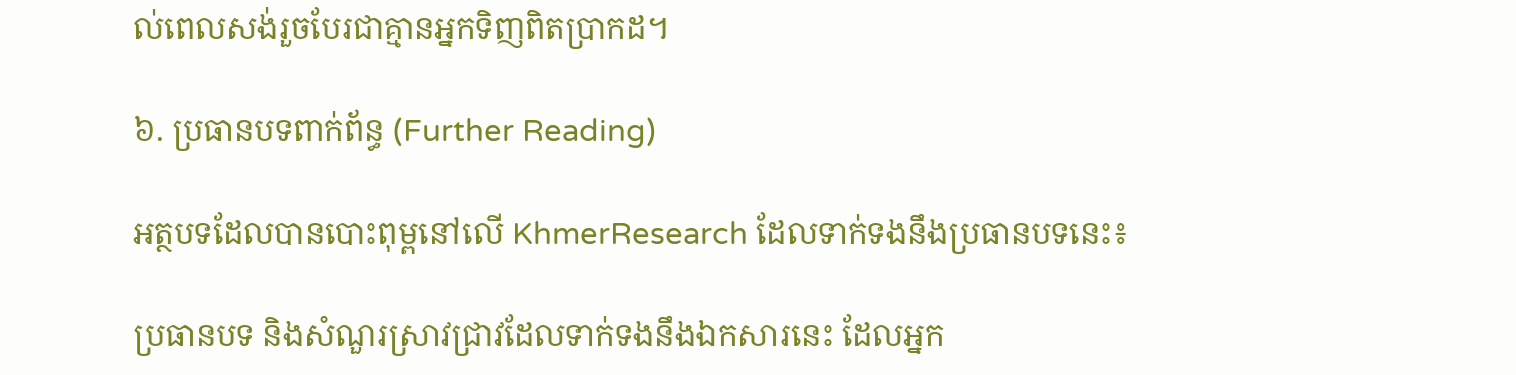ល់ពេលសង់រួចបែរជាគ្មានអ្នកទិញពិតប្រាកដ។

៦. ប្រធានបទពាក់ព័ន្ធ (Further Reading)

អត្ថបទដែលបានបោះពុម្ពនៅលើ KhmerResearch ដែលទាក់ទងនឹងប្រធានបទនេះ៖

ប្រធានបទ និងសំណួរស្រាវជ្រាវដែលទាក់ទងនឹងឯកសារនេះ ដែលអ្នក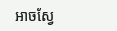អាចស្វែ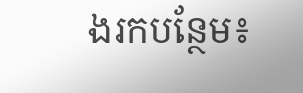ងរកបន្ថែម៖